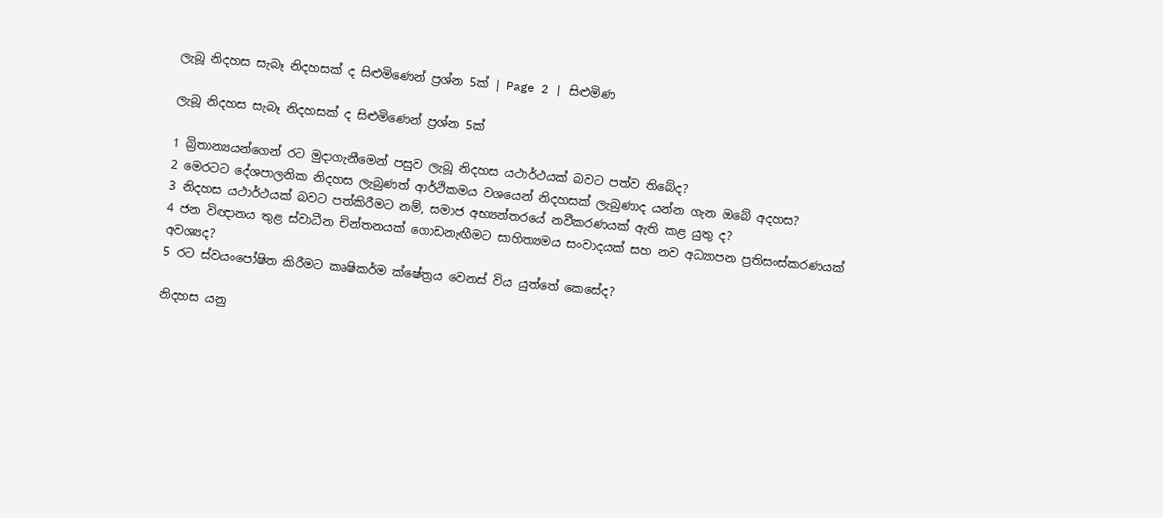ලැබූ නිදහස සැබෑ නිදහසක් ද සිළුමිණෙන් ප්‍රශ්න 5ක් | Page 2 | සිළුමිණ

ලැබූ නිදහස සැබෑ නිදහසක් ද සිළුමිණෙන් ප්‍රශ්න 5ක්

1 බ්‍රිතාන්‍යයන්ගෙන් රට මුදාගැනීමෙන් පසුව ලැබූ නිදහස යථාර්ථයක් බවට පත්ව තිබේද?
2 මෙරටට දේශපාලනික නිදහස ලැබුණත් ආර්ථිකමය වශයෙන් නිදහසක් ලැබුණාද යන්න ගැන ඔබේ අදහස?
3 නිදහස යථාර්ථයක් බවට පත්කිරීමට නම්, සමාජ අභ්‍යන්තරයේ නවීකරණයක් ඇති කළ යුතු ද?
4 ජන විඥානය තුළ ස්වාධීන චින්තනයක් ගොඩනැඟීමට සාහිත්‍යමය සංවාදයක් සහ නව අධ්‍යාපන ප්‍රතිසංස්කරණයක් අවශ්‍යද?
5 රට ස්වයංපෝෂිත කිරීමට කෘෂිකර්ම ක්ෂේත්‍රය වෙනස් විය යුත්තේ කෙසේද?

නිදහස යනු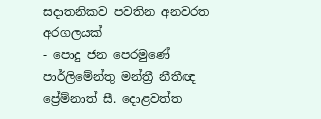සදාතනිකව පවතින අනවරත අරගලයක්
- පොදු ජන පෙරමුණේ පාර්ලිමේන්තු මන්ත්‍රී නීතීඥ ප්‍රේම්නාත් සී. දොළවත්ත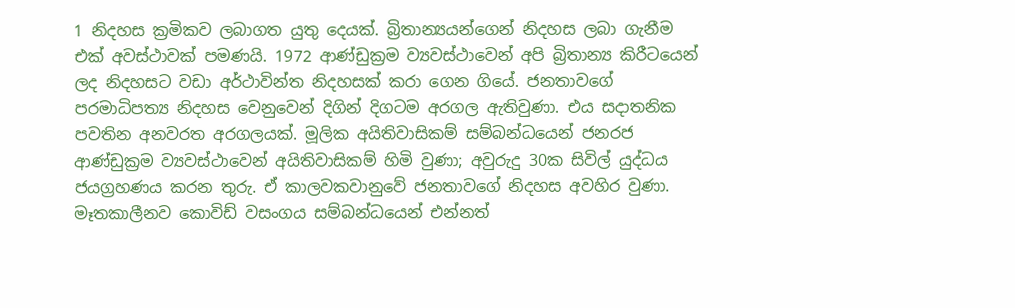1 නිදහස ක්‍රමිකව ලබාගත යුතු දෙයක්. බ්‍රිතාන්‍යයන්ගෙන් නිදහස ලබා ගැනීම එක් අවස්ථාවක් පමණයි. 1972 ආණ්ඩුක්‍රම ව්‍යවස්ථාවෙන් අපි බ්‍රිතාන්‍ය කිරීටයෙන් ලද නිදහසට වඩා අර්ථාවින්ත නිදහසක් කරා ගෙන ගියේ. ජනතාවගේ පරමාධිපත්‍ය නිදහස වෙනුවෙන් දිගින් දිගටම අරගල ඇතිවුණා. එය සදාතනික පවතින අනවරත අරගලයක්. මූලික අයිතිවාසිකම් සම්බන්ධයෙන් ජනරජ ආණ්ඩුක්‍රම ව්‍යවස්ථාවෙන් අයිතිවාසිකම් හිමි වුණා; අවුරුදු 30ක සිවිල් යුද්ධය ජයග්‍රහණය කරන තුරු. ඒ කාලවකවානුවේ ජනතාවගේ නිදහස අවහිර වුණා. මෑතකාලීනව කොවිඩ් වසංගය සම්බන්ධයෙන් එන්නත්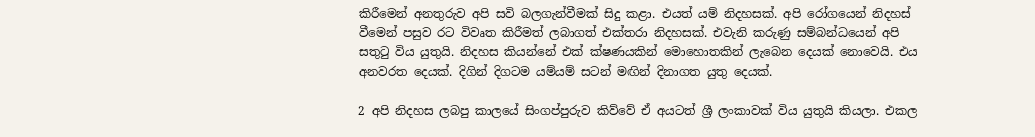කිරීමෙන් අනතුරුව අපි සවි බලගැන්වීමක් සිදු කළා. එයත් යම් නිදහසක්. අපි රෝගයෙන් නිදහස් වීමෙන් පසුව රට විවෘත කිරීමත් ලබාගත් එක්තරා නිදහසක්. එවැනි කරුණු සම්බන්ධයෙන් අපි සතුටු විය යුතුයි. නිදහස කියන්නේ එක් ක්ෂණයකින් මොහොතකින් ලැබෙන දෙයක් නොවෙයි. එය අනවරත දෙයක්. දිගින් දිගටම යම්යම් සටන් මඟින් දිනාගත යුතු දෙයක්.

2 අපි නිදහස ලබපු කාලයේ සිංගප්පුරුව කිව්වේ ඒ අයටත් ශ්‍රී ලංකාවක් විය යුතුයි කියලා. එකල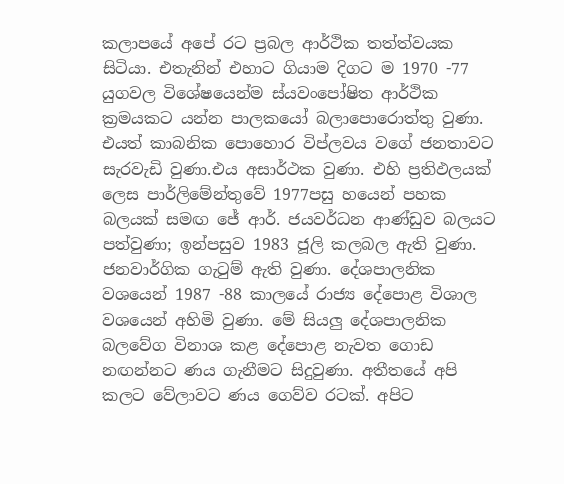කලාපයේ අපේ රට ප්‍රබල ආර්ථික තත්ත්වයක සිටියා. එතැනින් එහාට ගියාම දිගට ම 1970 -77 යුගවල විශේෂයෙන්ම ස්යවංපෝෂිත ආර්ථික ක්‍රමයකට යන්න පාලකයෝ බලාපොරොත්තු වුණා. එයත් කාබනික පොහොර විප්ලවය වගේ ජනතාවට සැරවැඩි වුණා.එය අසාර්ථක වුණා. එහි ප්‍රතිඵලයක් ලෙස පාර්ලිමේන්තුවේ 1977පසු හයෙන් පහක බලයක් සමඟ ජේ ආර්. ජයවර්ධන ආණ්ඩුව බලයට පත්වුණා; ඉන්පසුව 1983 ජූලි කලබල ඇති වුණා. ජනවාර්ගික ගැටුම් ඇති වුණා. දේශපාලනික වශයෙන් 1987 -88 කාලයේ රාජ්‍ය දේපොළ විශාල වශයෙන් අහිමි වුණා. මේ සියලු දේශපාලනික බලවේග විනාශ කළ දේපොළ නැවත ගොඩ නඟන්නට ණය ගැනීමට සිදුවුණා. අතීතයේ අපි කලට වේලාවට ණය ගෙව්ව රටක්. අපිට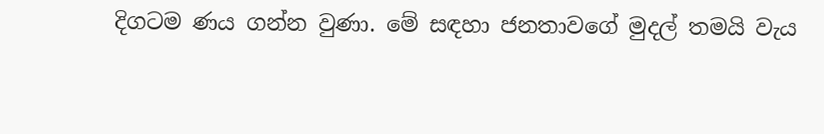දිගටම ණය ගන්න වුණා. මේ සඳහා ජනතාවගේ මුදල් තමයි වැය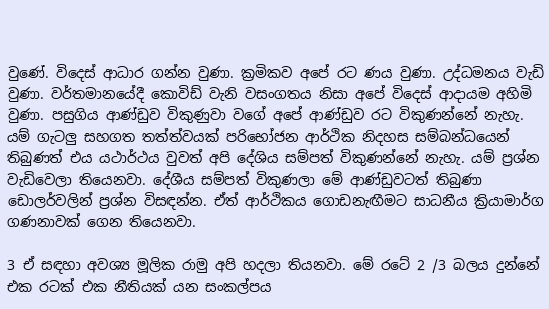වුණේ. විදෙස් ආධාර ගන්න වුණා. ක්‍රමිකව අපේ රට ණය වුණා. උද්ධමනය වැඩි වුණා. වර්තමානයේදී කොවිඩ් වැනි වසංගතය නිසා අපේ විදෙස් ආදායම අහිමි වුණා. පසුගිය ආණ්ඩුව විකුණුවා වගේ අපේ ආණ්ඩුව රට විකුණන්නේ නැහැ. යම් ගැටලු සහගත තත්ත්වයක් පරිභෝජන ආර්ථික නිදහස සම්බන්ධයෙන් තිබුණත් එය යථාර්ථය වුවත් අපි දේශිය සම්පත් විකුණන්නේ නැහැ. යම් ප්‍රශ්න වැඩිවෙලා තියෙනවා. දේශීය සම්පත් විකුණලා මේ ආණ්ඩුවටත් තිබුණා ඩොලර්වලින් ප්‍රශ්න විසඳන්න. ඒත් ආර්ථිකය ගොඩනැඟීමට සාධනීය ක්‍රියාමාර්ග ගණනාවක් ගෙන තියෙනවා.

3 ඒ සඳහා අවශ්‍ය මූලික රාමු අපි හදලා තියනවා. මේ රටේ 2 /3 බලය දුන්නේ එක රටක් එක නීතියක් යන සංකල්පය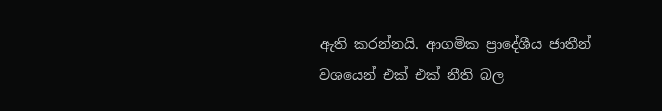ඇති කරන්නයි. ආගමික ප්‍රාදේශීය ජාතීන් වශයෙන් එක් එක් නීති බල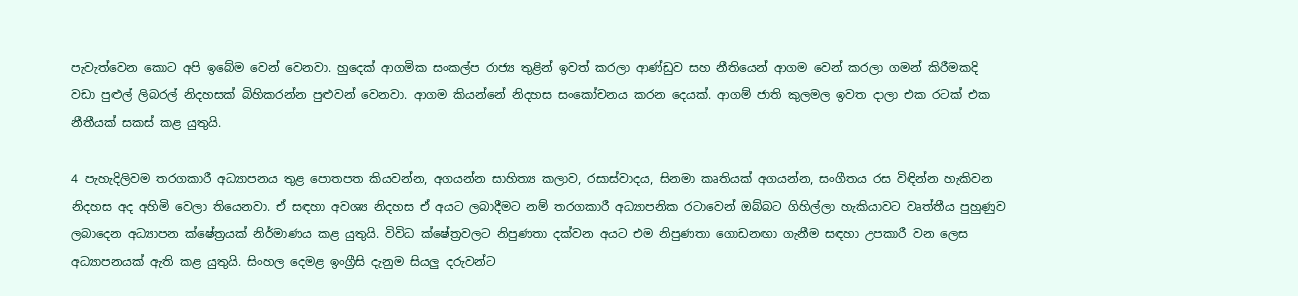පැවැත්වෙන කොට අපි ඉබේම වෙන් වෙනවා. හුදෙක් ආගමික සංකල්ප රාජ්‍ය තුළින් ඉවත් කරලා ආණ්ඩුව සහ නීතියෙන් ආගම වෙන් කරලා ගමන් කිරීමකදි වඩා පුළුල් ලිබරල් නිදහසක් බිහිකරන්න පුළුවන් වෙනවා. ආගම කියන්නේ නිදහස සංකෝචනය කරන දෙයක්. ආගම් ජාති කුලමල ඉවත දාලා එක රටක් එක නීතීයක් සකස් කළ යුතුයි.

4 පැහැදිලිවම තරගකාරී අධ්‍යාපනය තුළ පොතපත කියවන්න, අගයන්න සාහිත්‍ය කලාව, රසාස්වාදය, සිනමා කෘතියක් අගයන්න, සංගීතය රස විඳින්න හැකිවන නිදහස අද අහිමි වෙලා තියෙනවා. ඒ සඳහා අවශ්‍ය නිදහස ඒ අයට ලබාදීමට නම් තරගකාරී අධ්‍යාපනික රටාවෙන් ඔබ්බට ගිහිල්ලා හැකියාවට වෘත්තීය පුහුණුව ලබාදෙන අධ්‍යාපන ක්ෂේත්‍රයක් නිර්මාණය කළ යුතුයි. විවිධ ක්ෂේත්‍රවලට නිපුණතා දක්වන අයට එම නිපුණතා ගොඩනඟා ගැනීම සඳහා උපකාරී වන ලෙස අධ්‍යාපනයක් ඇති කළ යුතුයි. සිංහල දෙමළ ඉංග්‍රීසි දැනුම සියලු දරුවන්ට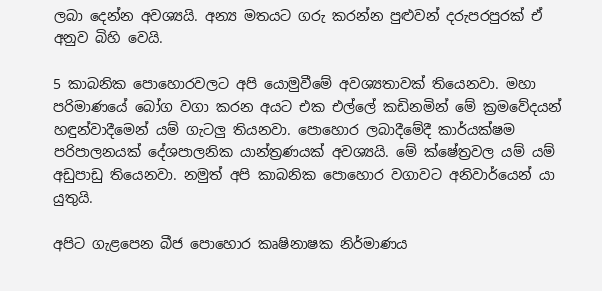ලබා දෙන්න අවශ්‍යයි. අන්‍ය මතයට ගරු කරන්න පුළුවන් දරුපරපුරක් ඒ අනුව බිහි වෙයි.

5 කාබනික පොහොරවලට අපි යොමුවීමේ අවශ්‍යතාවක් තියෙනවා. මහා පරිමාණයේ බෝග වගා කරන අයට එක එල්ලේ කඩිනමින් මේ ක්‍රමවේදයන් හඳුන්වාදීමෙන් යම් ගැටලු තියනවා. පොහොර ලබාදීමේදී කාර්යක්ෂම පරිපාලනයක් දේශපාලනික යාන්ත්‍රණයක් අවශ්‍යයි. මේ ක්ෂේත්‍රවල යම් යම් අඩුපාඩු තියෙනවා. නමුත් අපි කාබනික පොහොර වගාවට අනිවාර්යෙන් යා යුතුයි.

අපිට ගැළපෙන බීජ පොහොර කෘෂිනාෂක නිර්මාණය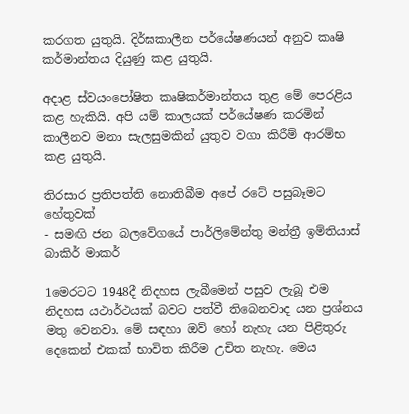කරගත යුතුයි. දිර්ඝකාලීන පර්යේෂණයන් අනුව කෘෂි කර්මාන්තය දියුණු කළ යුතුයි.

අදාළ ස්වයංපෝෂිත කෘෂිකර්මාන්තය තුළ මේ පෙරළිය කළ හැකියි. අපි යම් කාලයක් පර්යේෂණ කරමින් කාලීනව මනා සැලසුමකින් යුතුව වගා කිරීම් ආරම්භ කළ යුතුයි.

තිරසාර ප්‍රතිපත්ති නොතිබීම අපේ රටේ පසුබෑමට හේතුවක්
- සමඟි ජන බලවේගයේ පාර්ලිමේන්තු මන්ත්‍රී ඉම්තියාස් බාකිර් මාකර්

1මෙරටට 1948දී නිදහස ලැබීමෙන් පසුව ලැබූ එම නිදහස යථාර්ථයක් බවට පත්වී තිබෙනවාද යන ප්‍රශ්නය මතු වෙනවා. මේ සඳහා ඔව් හෝ නැහැ යන පිළිතුරු දෙකෙන් එකක් භාවිත කිරීම උචිත නැහැ. මෙය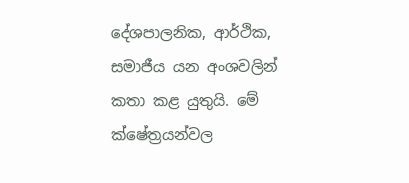දේශපාලනික, ආර්ථික, සමාජීය යන අංශවලින් කතා කළ යුතුයි. මේ ක්ෂේත්‍රයන්වල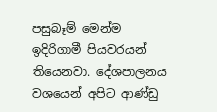පසුබෑම් මෙන්ම ඉදිරිගාමී පියවරයන් තියෙනවා. දේශපාලනය වශයෙන් අපිට ආණ්ඩු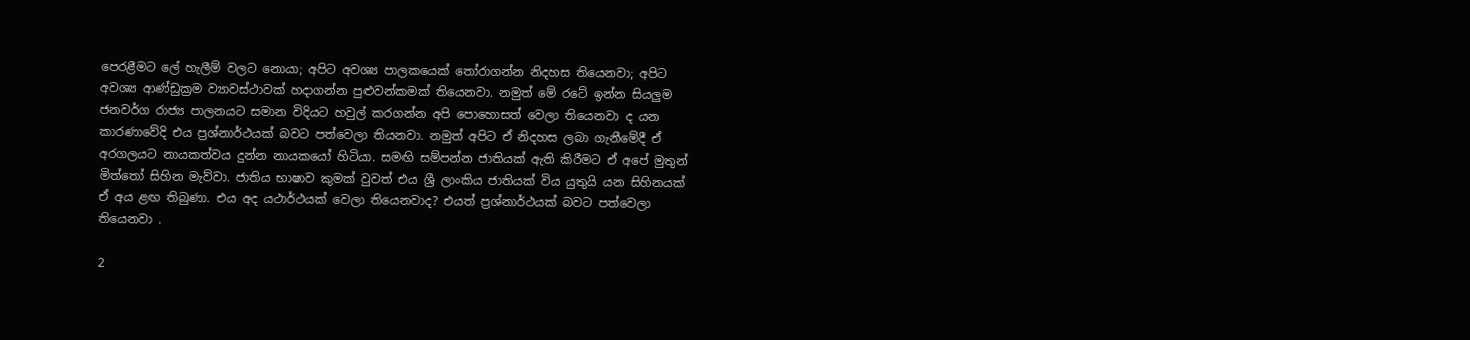පෙරළීමට ලේ හැලීම් වලට නොයා; අපිට අවශ්‍ය පාලකයෙක් තෝරාගන්න නිදහස තියෙනවා; අපිට අවශ්‍ය ආණ්ඩුක්‍රම ව්‍යාවස්ථාවක් හදාගන්න පුළුවන්කමක් තියෙනවා. නමුත් මේ රටේ ඉන්න සියලුම ජනවර්ග රාජ්‍ය පාලනයට සමාන විදියට හවුල් කරගන්න අපි පොහොසත් වෙලා තියෙනවා ද යන කාරණාවේදි එය ප්‍රශ්නාර්ථයක් බවට පත්වෙලා තියනවා. නමුත් අපිට ඒ නිදහස ලබා ගැනීමේදී ඒ අරගලයට නායකත්වය දුන්න නායකයෝ හිටියා. සමඟි සම්පන්න ජාතියක් ඇති කිරීමට ඒ අපේ මුතුන් මිත්තෝ සිහින මැව්වා. ජාතිය භාෂාව කුමක් වුවත් එය ශ්‍රී ලාංකිය ජාතියක් විය යුතුයි යන සිහිනයක් ඒ අය ළඟ තිබුණා. එය අද යථාර්ථයක් වෙලා තියෙනවාද? එයත් ප්‍රශ්නාර්ථයක් බවට පත්වෙලා තියෙනවා .

2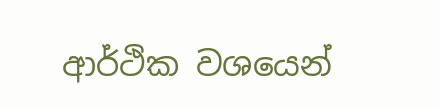ආර්ථික වශයෙන්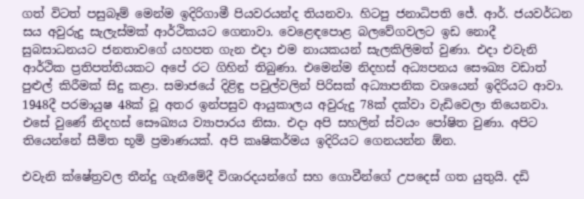ගත් විටත් පසුබෑම් මෙන්ම ඉදිරිගාමී පියවරයන්ද තියනවා. හිටපු ජනාධිපති ජේ. ආර්. ජයවර්ධන සය අවුරුදු සැලැස්මක් ආර්ථිකයට ගෙනාවා. වෙළෙඳපොළ බලවේගවලට ඉඩ නොදී සුබසාධනයට ජනතාවගේ යහපත ගැන එදා එම නායකයන් සැලකිලිමත් වුණා. එදා එවැනි ආර්ථික ප්‍රතිපත්තියකට අපේ රට ගිහින් තිබුණා. එමෙන්ම නිදහස් අධ්‍යපනය සෞඛ්‍ය වඩාත් පුළුල් කිරීමක් සිදු කළා. සමාජයේ දිළිඳු පවුල්වලින් පිරිසක් අධ්‍යාපනික වශයෙන් ඉදිරියට ආවා. 1948දී පරමායුෂ 48ක් වූ අතර ඉන්පසුව ආයුකාලය අවුරුදු 78ක් දක්වා වැඩිවෙලා තියෙනවා. එසේ වුණේ නිදහස් සෞඛ්‍යය ව්‍යාපාරය නිසා. එදා අපි සහලින් ස්වයං පෝෂිත වුණා. අපිට තියෙන්නේ සීමිත භූමි ප්‍රමාණයක්. අපි කෘෂිකර්මය ඉදිරියට ගෙනයන්න ඕන.

එවැනි ක්ෂේත්‍රවල තීන්දු ගැනීමේදී විශාරදයන්ගේ සහ ගොවීන්ගේ උපදෙස් ගත යුතුයි. දඩි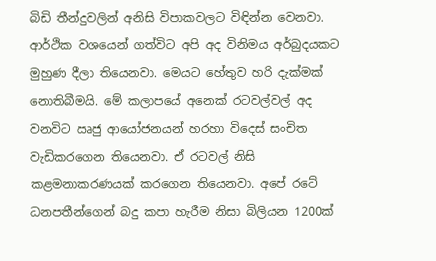බිඩි තීන්දුවලින් අනිසි විපාකවලට විඳින්න වෙනවා. ආර්ථික වශයෙන් ගත්විට අපි අද විනිමය අර්බුදයකට මුහුණ දීලා තියෙනවා. මෙයට හේතුව හරි දැක්මක් නොතිබීමයි. මේ කලාපයේ අනෙක් රටවල්වල් අද වනවිට ඍජු ආයෝජනයන් හරහා විදෙස් සංචිත වැඩිකරගෙන තියෙනවා. ඒ රටවල් නිසි කළමනාකරණයක් කරගෙන තියෙනවා. අපේ රටේ ධනපතීන්ගෙන් බදු කපා හැරීම නිසා බිලියන 1200ක්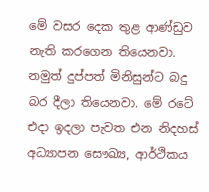මේ වසර දෙක තුළ ආණ්ඩුව නැති කරගෙන තියෙනවා. නමුත් දුප්පත් මිනිසුන්ට බදු බර දීලා තියෙනවා. මේ රටේ එදා ඉදලා පැවත එන නිදහස් අධ්‍යාපන සෞඛ්‍ය, ආර්ථිකය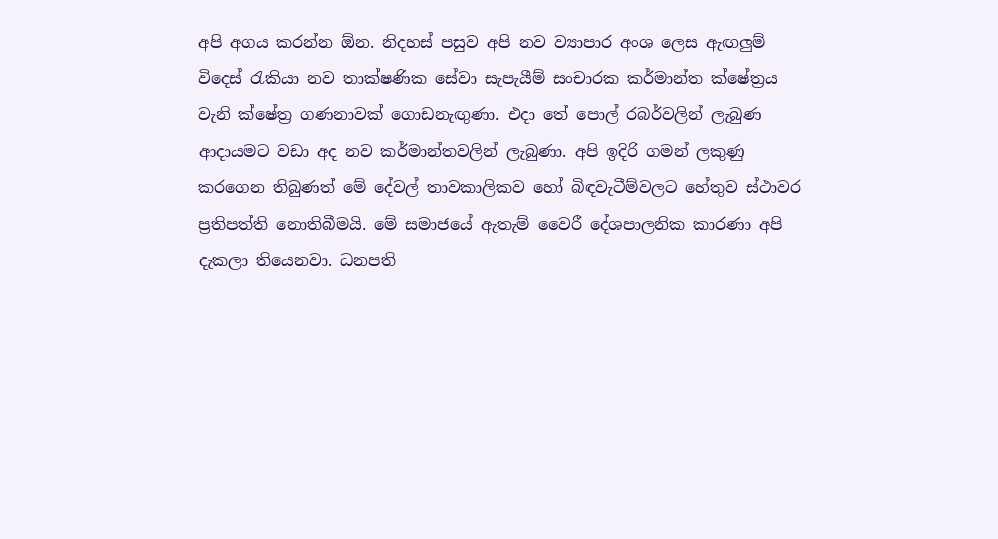අපි අගය කරන්න ඕන. නිදහස් පසුව අපි නව ව්‍යාපාර අංශ ලෙස ඇඟලුම් විදෙස් රැකියා නව තාක්ෂණික සේවා සැපැයීම් සංචාරක කර්මාන්ත ක්ෂේත්‍රය වැනි ක්ෂේත්‍ර ගණනාවක් ගොඩනැඟුණා. එදා තේ පොල් රබර්වලින් ලැබුණ ආදායමට වඩා අද නව කර්මාන්තවලින් ලැබුණා. අපි ඉදිරි ගමන් ලකුණු කරගෙන තිබුණත් මේ දේවල් තාවකාලිකව හෝ බිඳවැටීම්වලට හේතුව ස්ථාවර ප්‍රතිපත්ති නොතිබීමයි. මේ සමාජයේ ඇතැම් වෛරී දේශපාලනික කාරණා අපි දැකලා තියෙනවා. ධනපති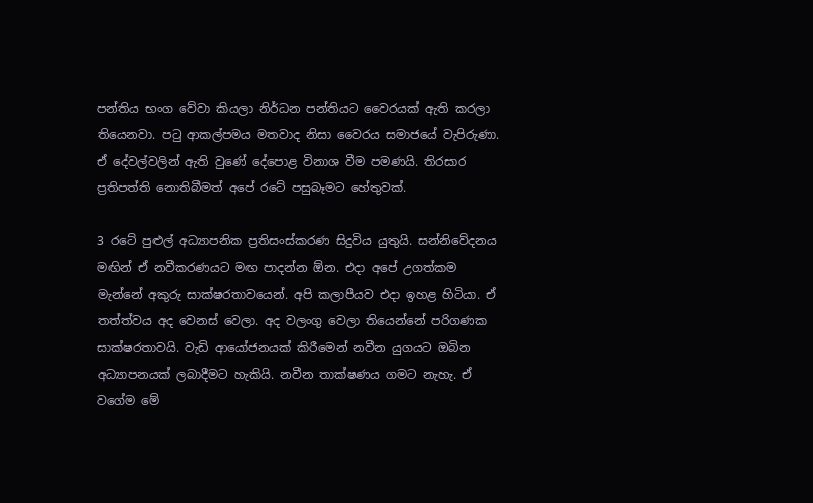පන්තිය භංග වේවා කියලා නිර්ධන පන්තියට වෛරයක් ඇති කරලා තියෙනවා. පටු ආකල්පමය මතවාද නිසා වෛරය සමාජයේ වැපිරුණා. ඒ දේවල්වලින් ඇති වුණේ දේපොළ විනාශ වීම පමණයි. තිරසාර ප්‍රතිපත්ති නොතිබීමත් අපේ රටේ පසුබෑමට හේතුවක්.

3 රටේ පුළුල් අධ්‍යාපනික ප්‍රතිසංස්කරණ සිදුවිය යුතුයි. සන්නිවේදනය මඟින් ඒ නවීකරණයට මඟ පාදන්න ඕන. එදා අපේ උගත්කම මැන්නේ අකුරු සාක්ෂරතාවයෙන්. අපි කලාපීයව එදා ඉහළ හිටියා. ඒ තත්ත්වය අද වෙනස් වෙලා. අද වලංගු වෙලා තියෙන්නේ පරිගණක සාක්ෂරතාවයි. වැඩි ආයෝජනයක් කිරීමෙන් නවීන යුගයට ඔබින අධ්‍යාපනයක් ලබාදීමට හැකියි. නවීන තාක්ෂණය ගමට නැහැ. ඒ වගේම මේ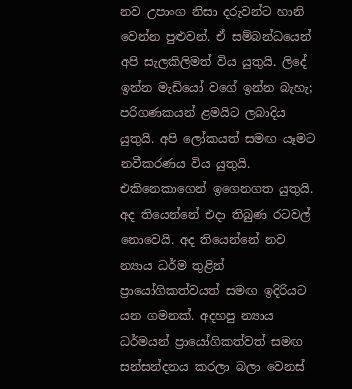නව උපාංග නිසා දරුවන්ට හානි වෙන්න පුළුවන්. ඒ සම්බන්ධයෙන් අපි සැලකිලිමත් විය යුතුයි. ලිදේ ඉන්න මැඩියෝ වගේ ඉන්න බැහැ; පරිගණකයන් ළමයිට ලබාදිය යුතුයි. අපි ලෝකයත් සමඟ යෑමට නවීකරණය විය යුතුයි. එකිනෙකාගෙන් ඉගෙනගත යුතුයි. අද තියෙන්නේ එදා තිබුණ රටවල් නොවෙයි. අද තියෙන්නේ නව න්‍යාය ධර්ම තුළින් ප්‍රායෝගිකත්වයත් සමඟ ඉදිරියට යන ගමනක්. අදහපු න්‍යාය ධර්මයන් ප්‍රායෝගිකත්වත් සමඟ සන්සන්දනය කරලා බලා වෙනස්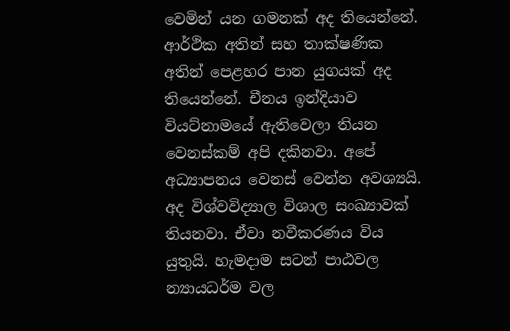වෙමින් යන ගමනක් අද තියෙන්නේ. ආර්ථික අතින් සහ තාක්ෂණික අතින් පෙළහර පාන යුගයක් අද තියෙන්නේ. චීනය ඉන්දියාව වියට්නාමයේ ඇතිවෙලා තියන වෙනස්කම් අපි දකිනවා. අපේ අධ්‍යාපනය වෙනස් වෙන්න අවශ්‍යයි. අද විශ්වවිද්‍යාල විශාල සංඛ්‍යාවක් තියනවා. ඒවා නවීකරණය විය යුතුයි. හැමදාම සටන් පාඨවල න්‍යායධර්ම වල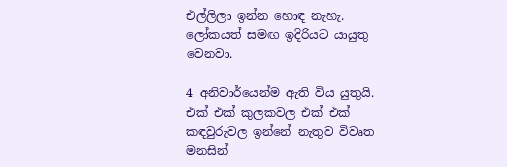එල්ලිලා ඉන්න හොඳ නැහැ. ලෝකයත් සමඟ ඉදිරියට යායුතු වෙනවා.

4 අනිවාර්යෙන්ම ඇති විය යුතුයි. එක් එක් කුලකවල එක් එක් කඳවුරුවල ඉන්නේ නැතුව විවෘත මනසින්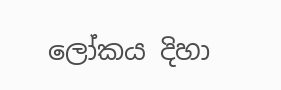ලෝකය දිහා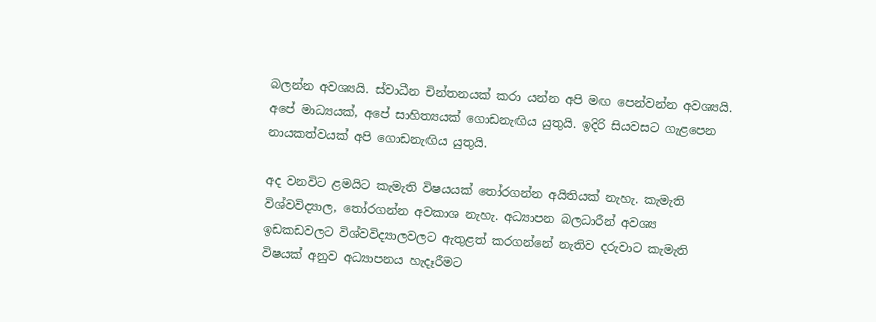බලන්න අවශ්‍යයි. ස්වාධීන චින්තනයක් කරා යන්න අපි මඟ පෙන්වන්න අවශ්‍යයි. අපේ මාධ්‍යයක්, අපේ සාහිත්‍යයක් ගොඩනැඟිය යුතුයි. ඉදිරි සියවසට ගැළපෙන නායකත්වයක් අපි ගොඩනැඟිය යුතුයි.

අද වනවිට ළමයිට කැමැති විෂයයක් තෝරගන්න අයිතියක් නැහැ. කැමැති විශ්වවිද්‍යාල, තෝරගන්න අවකාශ නැහැ. අධ්‍යාපන බලධාරීන් අවශ්‍ය ඉඩකඩවලට විශ්වවිද්‍යාලවලට ඇතුළත් කරගන්නේ නැතිව දරුවාට කැමැති විෂයක් අනුව අධ්‍යාපනය හැදෑරීමට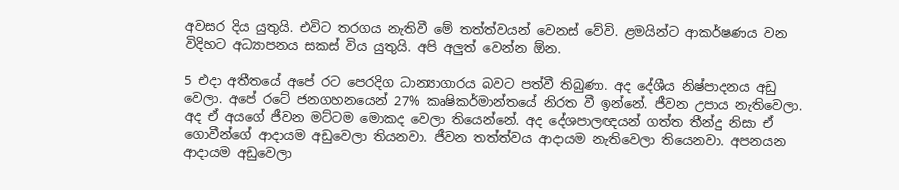අවසර දිය යුතුයි. එවිට තරගය නැතිවී මේ තත්ත්වයන් වෙනස් වේවි. ළමයින්ට ආකර්ෂණය වන විදිහට අධ්‍යාපනය සකස් විය යුතුයි. අපි අලුත් වෙන්න ඕන.

5 එදා අතීතයේ අපේ රට පෙරදිග ධාන්‍යාගාරය බවට පත්වී තිබුණා. අද දේශීය නිෂ්පාදනය අඩු වෙලා. අපේ රටේ ජනගහනයෙන් 27% කෘෂිකර්මාන්තයේ නිරත වී ඉන්නේ. ජීවන උපාය නැතිවෙලා. අද ඒ අයගේ ජීවන මට්ටම මොකද වෙලා තියෙන්නේ. අද දේශපාලඥයන් ගත්ත තීන්දු නිසා ඒ ගොවීන්ගේ ආදායම අඩුවෙලා තියනවා. ජීවන තත්ත්වය ආදායම නැතිවෙලා තියෙනවා. අපනයන ආදායම අඩුවෙලා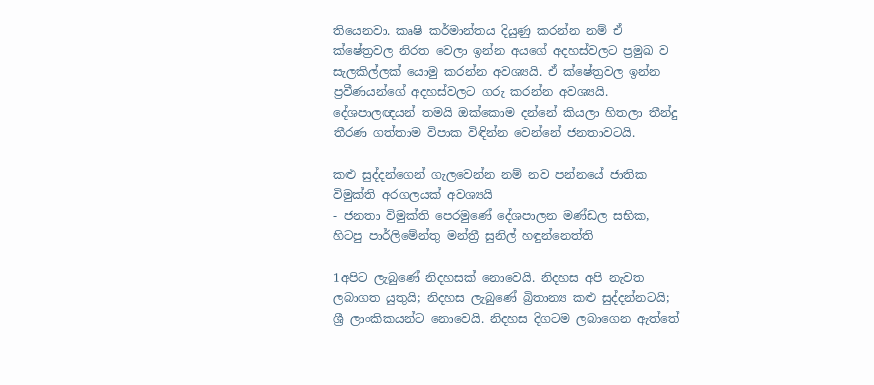තියෙනවා. කෘෂි කර්මාන්තය දියුණු කරන්න නම් ඒ ක්ෂේත්‍රවල නිරත වෙලා ඉන්න අයගේ අදහස්වලට ප්‍රමුඛ ව සැලකිල්ලක් යොමු කරන්න අවශ්‍යයි. ඒ ක්ෂේත්‍රවල ඉන්න ප්‍රවීණයන්ගේ අදහස්වලට ගරු කරන්න අවශ්‍යයි. දේශපාලඥයන් තමයි ඔක්කොම දන්නේ කියලා හිතලා තීන්දු තීරණ ගත්තාම විපාක විඳින්න වෙන්නේ ජනතාවටයි.

කළු සුද්දන්ගෙන් ගැලවෙන්න නම් නව පන්නයේ ජාතික විමුක්ති අරගලයක් අවශ්‍යයි
- ජනතා විමුක්ති පෙරමුණේ දේශපාලන මණ්ඩල සභික, හිටපු පාර්ලිමේන්තු මන්ත්‍රී සුනිල් හඳුන්නෙත්ති

1අපිට ලැබුණේ නිදහසක් නොවෙයි. නිදහස අපි නැවත ලබාගත යුතුයි; නිදහස ලැබුණේ බ්‍රිතාන්‍ය කළු සුද්දන්නටයි; ශ්‍රී ලාංකිකයන්ට නොවෙයි. නිදහස දිගටම ලබාගෙන ඇත්තේ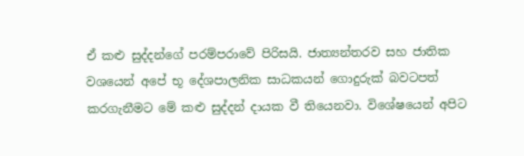ඒ කළු සුද්දන්ගේ පරම්පරාවේ පිරිසයි. ජාත්‍යන්තරව සහ ජාතික වශයෙන් අපේ භූ දේශපාලනික සාධකයන් ගොදුරුක් බවටපත් කරගැනීමට මේ කළු සුද්දන් දායක වී තියෙනවා. විශේෂයෙන් අපිට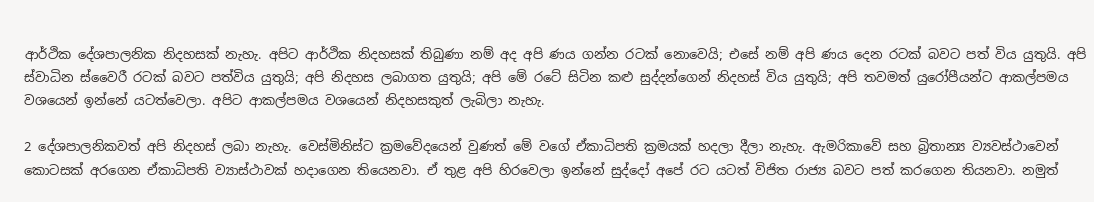ආර්ථික දේශපාලනික නිදහසක් නැහැ. අපිට ආර්ථික නිදහසක් තිබුණා නම් අද අපි ණය ගන්න රටක් නොවෙයි; එසේ නම් අපි ණය දෙන රටක් බවට පත් විය යුතුයි. අපි ස්වාධින ස්වෛරී රටක් බවට පත්විය යුතුයි; අපි නිදහස ලබාගත යුතුයි; අපි මේ රටේ සිටින කළු සුද්දන්ගෙන් නිදහස් විය යුතුයි; අපි තවමත් යුරෝපීයන්ට ආකල්පමය වශයෙන් ඉන්නේ යටත්වෙලා. අපිට ආකල්පමය වශයෙන් නිදහසකුත් ලැබිලා නැහැ.

2 දේශපාලනිකවත් අපි නිදහස් ලබා නැහැ. වෙස්මිනිස්ට ක්‍රමවේදයෙන් වුණත් මේ වගේ ඒකාධිපති ක්‍රමයක් හදලා දීලා නැහැ. ඇමරිකාවේ සහ බ්‍රිතාන්‍ය ව්‍යවස්ථාවෙන් කොටසක් අරගෙන ඒකාධිපති ව්‍යාස්ථාවක් හදාගෙන තියෙනවා. ඒ තුළ අපි හිරවෙලා ඉන්නේ සුද්දෝ අපේ රට යටත් විජිත රාජ්‍ය බවට පත් කරගෙන තියනවා. නමුත්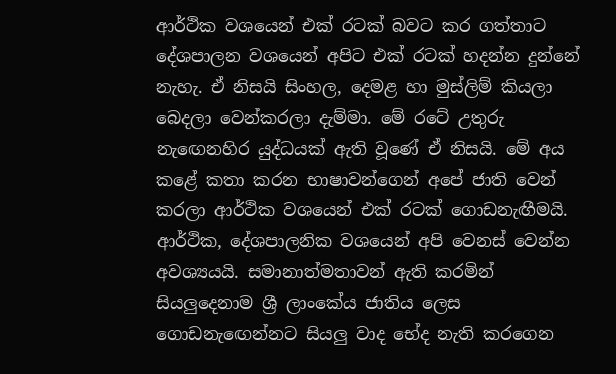ආර්ථික වශයෙන් එක් රටක් බවට කර ගත්තාට දේශපාලන වශයෙන් අපිට එක් රටක් හදන්න දුන්නේ නැහැ. ඒ නිසයි සිංහල, දෙමළ හා මුස්ලිම් කියලා බෙදලා වෙන්කරලා දැම්මා. මේ රටේ උතුරු නැඟෙනහිර යුද්ධයක් ඇති වූණේ ඒ නිසයි. මේ අය කළේ කතා කරන භාෂාවන්ගෙන් අපේ ජාති වෙන් කරලා ආර්ථික වශයෙන් එක් රටක් ගොඩනැඟීමයි. ආර්ථික, දේශපාලනික වශයෙන් අපි වෙනස් වෙන්න අවශ්‍යයයි. සමානාත්මතාවන් ඇති කරමින් සියලුදෙනාම ශ්‍රී ලාංකේය ජාතිය ලෙස ගොඩනැඟෙන්නට සියලු වාද භේද නැති කරගෙන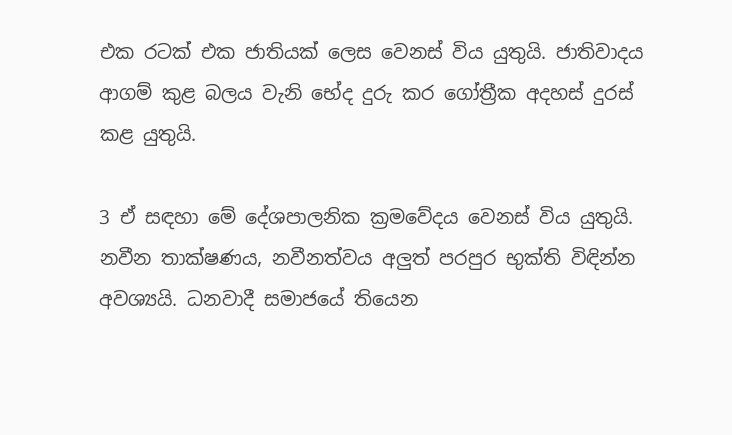එක රටක් එක ජාතියක් ලෙස වෙනස් විය යුතුයි. ජාතිවාදය ආගම් කුළ බලය වැනි භේද දුරු කර ගෝත්‍රීක අදහස් දුරස් කළ යුතුයි.

3 ඒ සඳහා මේ දේශපාලනික ක්‍රමවේදය වෙනස් විය යුතුයි. නවීන තාක්ෂණය, නවීනත්වය අලුත් පරපුර භුක්ති විඳින්න අවශ්‍යයි. ධනවාදී සමාජයේ තියෙන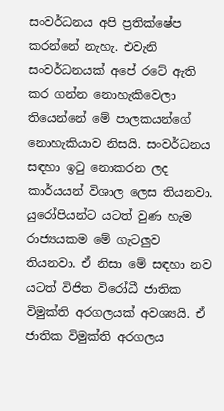සංවර්ධනය අපි ප්‍රතික්ෂේප කරන්නේ නැහැ. එවැනි සංවර්ධනයක් අපේ රටේ ඇති කර ගන්න නොහැකිවෙලා තියෙන්නේ මේ පාලකයන්ගේ නොහැකියාව නිසයි. සංවර්ධනය සඳහා ඉටු නොකරන ලද කාර්යයන් විශාල ලෙස තියනවා. යුරෝපියන්ට යටත් වුණ හැම රාජ්‍යයකම මේ ගැටලුව තියනවා. ඒ නිසා මේ සඳහා නව යටත් විජිත විරෝධී ජාතික විමුක්ති අරගලයක් අවශ්‍යයි. ඒ ජාතික විමුක්ති අරගලය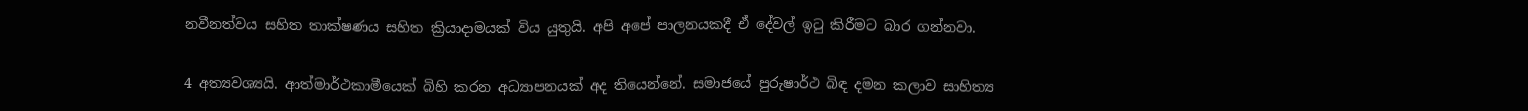නවීනත්වය සහිත තාක්ෂණය සහිත ක්‍රියාදාමයක් විය යුතුයි. අපි අපේ පාලනයකදී ඒ දේවල් ඉටු කිරීමට බාර ගන්නවා.

4 අත්‍යවශ්‍යයි. ආත්මාර්ථකාමීයෙක් බිහි කරන අධ්‍යාපනයක් අද තියෙන්නේ. සමාජයේ පුරුෂාර්ථ බිඳ දමන කලාව සාහිත්‍ය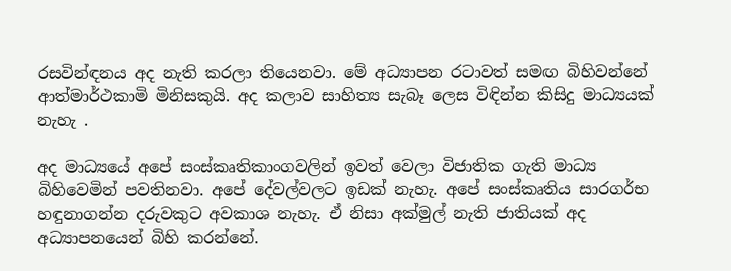රසවින්ඳනය අද නැති කරලා තියෙනවා. මේ අධ්‍යාපන රටාවත් සමඟ බිහිවන්නේ ආත්මාර්ථකාමි මිනිසකුයි. අද කලාව සාහිත්‍ය සැබෑ ලෙස විඳින්න කිසිදු මාධ්‍යයක් නැහැ .

අද මාධ්‍යයේ අපේ සංස්කෘතිකාංගවලින් ඉවත් වෙලා විජාතික ගැති මාධ්‍ය බිහිවෙමින් පවතිනවා. අපේ දේවල්වලට ඉඩක් නැහැ. අපේ සංස්කෘතිය සාරගර්භ හඳුනාගන්න දරුවකුට අවකාශ නැහැ. ඒ නිසා අක්මුල් නැති ජාතියක් අද අධ්‍යාපනයෙන් බිහි කරන්නේ.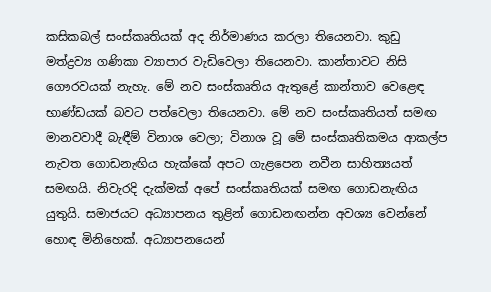කසිකබල් සංස්කෘතියක් අද නිර්මාණය කරලා තියෙනවා. කුඩු මත්ද්‍රව්‍ය ගණිකා ව්‍යාපාර වැඩිවෙලා තියෙනවා. කාන්තාවට නිසි ගෞරවයක් නැහැ. මේ නව සංස්කෘතිය ඇතුළේ කාන්තාව වෙළෙඳ භාණ්ඩයක් බවට පත්වෙලා තියෙනවා. මේ නව සංස්කෘතියත් සමඟ මානවවාදී බැඳීම් විනාශ වෙලා; විනාශ වූ මේ සංස්කෘතිකමය ආකල්ප නැවත ගොඩනැඟිය හැක්කේ අපට ගැළපෙන නවීන සාහිත්‍යයත් සමඟයි. නිවැරදි දැක්මක් අපේ සංස්කෘතියක් සමඟ ගොඩනැඟිය යුතුයි. සමාජයට අධ්‍යාපනය තුළින් ගොඩනඟන්න අවශ්‍ය වෙන්නේ හොඳ මිනිහෙක්. අධ්‍යාපනයෙන්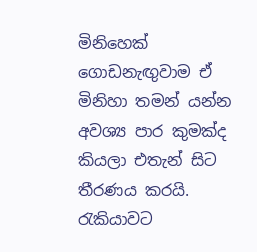මිනිහෙක් ගොඩනැඟුවාම ඒ මිනිහා තමන් යන්න අවශ්‍ය පාර කුමක්ද කියලා එතැන් සිට තීරණය කරයි. රැකියාවට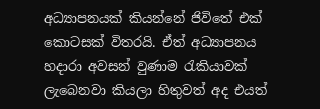අධ්‍යාපනයක් කියන්නේ ජිවිතේ එක් කොටසක් විතරයි. ඒත් අධ්‍යාපනය හදාරා අවසන් වුණාම රැකියාවක් ලැබෙනවා කියලා හිතුවත් අද එයත්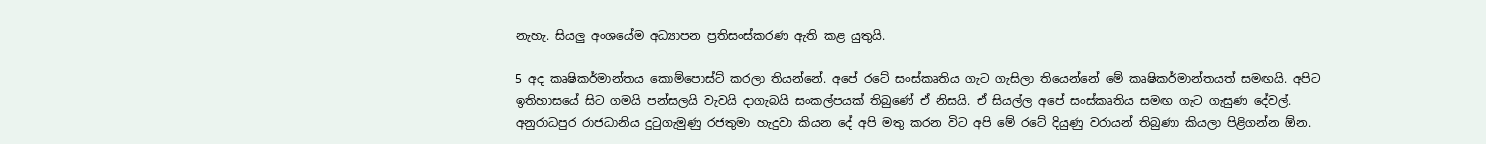නැහැ. සියලු අංශයේම අධ්‍යාපන ප්‍රතිසංස්කරණ ඇති කළ යුතුයි.

5 අද කෘෂිකර්මාන්තය කොම්පොස්ට් කරලා තියන්නේ. අපේ රටේ සංස්කෘතිය ගැට ගැසිලා තියෙන්නේ මේ කෘෂිකර්මාන්තයත් සමඟයි. අපිට ඉතිහාසයේ සිට ගමයි පන්සලයි වැවයි දාගැබයි සංකල්පයක් තිබුණේ ඒ නිසයි. ඒ සියල්ල අපේ සංස්කෘතිය සමඟ ගැට ගැසුණ දේවල්. අනුරාධපුර රාජධානිය දුටුගැමුණු රජතුමා හැදුවා කියන දේ අපි මතු කරන විට අපි මේ රටේ දියුණු වරායන් තිබුණා කියලා පිළිගන්න ඕන.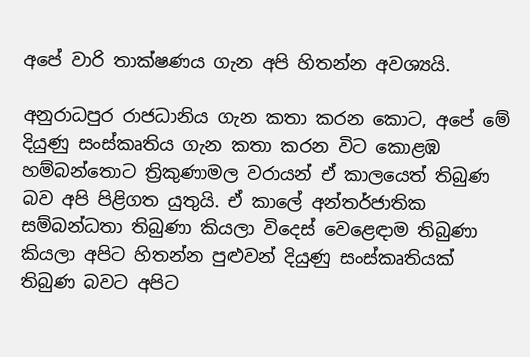අපේ වාරි තාක්ෂණය ගැන අපි හිතන්න අවශ්‍යයි.

අනුරාධපුර රාජධානිය ගැන කතා කරන කොට, අපේ මේ දියුණු සංස්කෘතිය ගැන කතා කරන විට කොළඹ හම්බන්තොට ත්‍රිකුණාමල වරායන් ඒ කාලයෙත් තිබුණ බව අපි පිළිගත යුතුයි. ඒ කාලේ අන්තර්ජාතික සම්බන්ධතා තිබුණා කියලා විදෙස් වෙළෙඳාම තිබුණා කියලා අපිට හිතන්න පුළුවන් දියුණු සංස්කෘතියක් තිබුණ බවට අපිට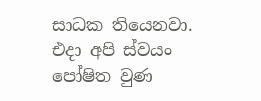සාධක තියෙනවා. එදා අපි ස්වයං පෝෂිත වුණ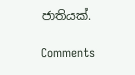ජාතියක්.

Comments